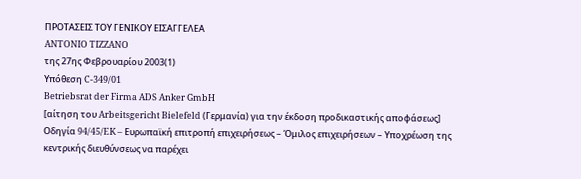ΠΡΟΤΑΣΕΙΣ ΤΟΥ ΓΕΝΙΚΟΥ ΕΙΣΑΓΓΕΛΕΑ
ANTONIO TIZZANO
της 27ης Φεβρουαρίου 2003(1)
Υπόθεση C-349/01
Betriebsrat der Firma ADS Anker GmbH
[αίτηση του Arbeitsgericht Bielefeld (Γερμανία) για την έκδοση προδικαστικής αποφάσεως]
Οδηγία 94/45/EK – Ευρωπαϊκή επιτροπή επιχειρήσεως – Όμιλος επιχειρήσεων – Υποχρέωση της κεντρικής διευθύνσεως να παρέχει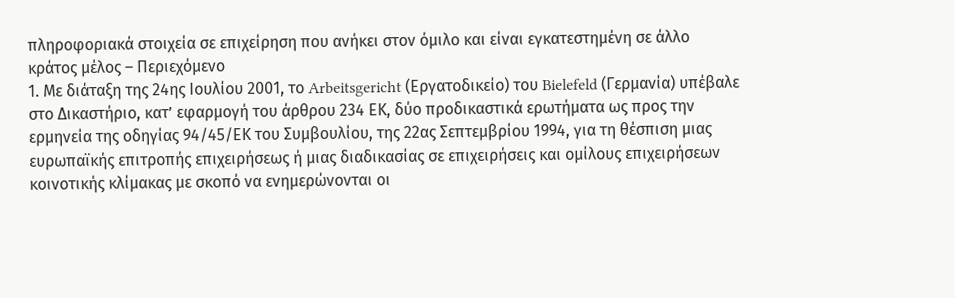πληροφοριακά στοιχεία σε επιχείρηση που ανήκει στον όμιλο και είναι εγκατεστημένη σε άλλο κράτος μέλος – Περιεχόμενο
1. Με διάταξη της 24ης Ιουλίου 2001, το Arbeitsgericht (Εργατοδικείο) του Bielefeld (Γερμανία) υπέβαλε στο Δικαστήριο, κατ’ εφαρμογή του άρθρου 234 ΕΚ, δύο προδικαστικά ερωτήματα ως προς την ερμηνεία της οδηγίας 94/45/ΕΚ του Συμβουλίου, της 22ας Σεπτεμβρίου 1994, για τη θέσπιση μιας ευρωπαϊκής επιτροπής επιχειρήσεως ή μιας διαδικασίας σε επιχειρήσεις και ομίλους επιχειρήσεων κοινοτικής κλίμακας με σκοπό να ενημερώνονται οι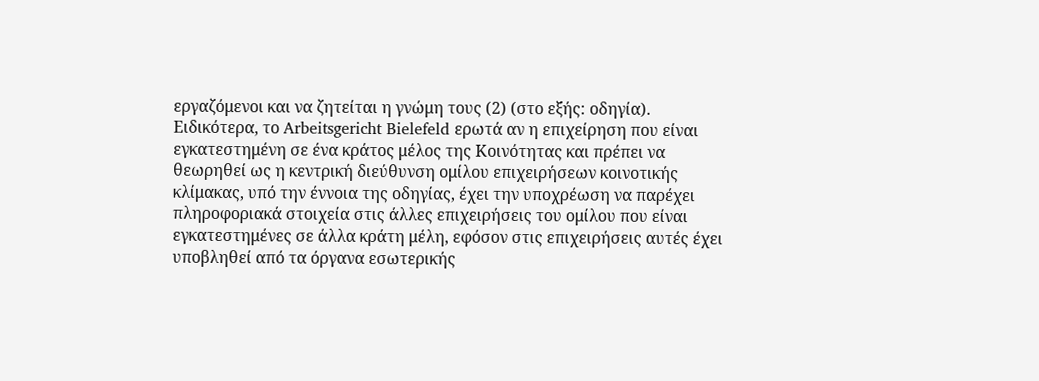εργαζόμενοι και να ζητείται η γνώμη τους (2) (στο εξής: οδηγία). Ειδικότερα, το Arbeitsgericht Bielefeld ερωτά αν η επιχείρηση που είναι εγκατεστημένη σε ένα κράτος μέλος της Κοινότητας και πρέπει να θεωρηθεί ως η κεντρική διεύθυνση ομίλου επιχειρήσεων κοινοτικής κλίμακας, υπό την έννοια της οδηγίας, έχει την υποχρέωση να παρέχει πληροφοριακά στοιχεία στις άλλες επιχειρήσεις του ομίλου που είναι εγκατεστημένες σε άλλα κράτη μέλη, εφόσον στις επιχειρήσεις αυτές έχει υποβληθεί από τα όργανα εσωτερικής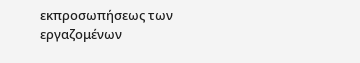εκπροσωπήσεως των εργαζομένων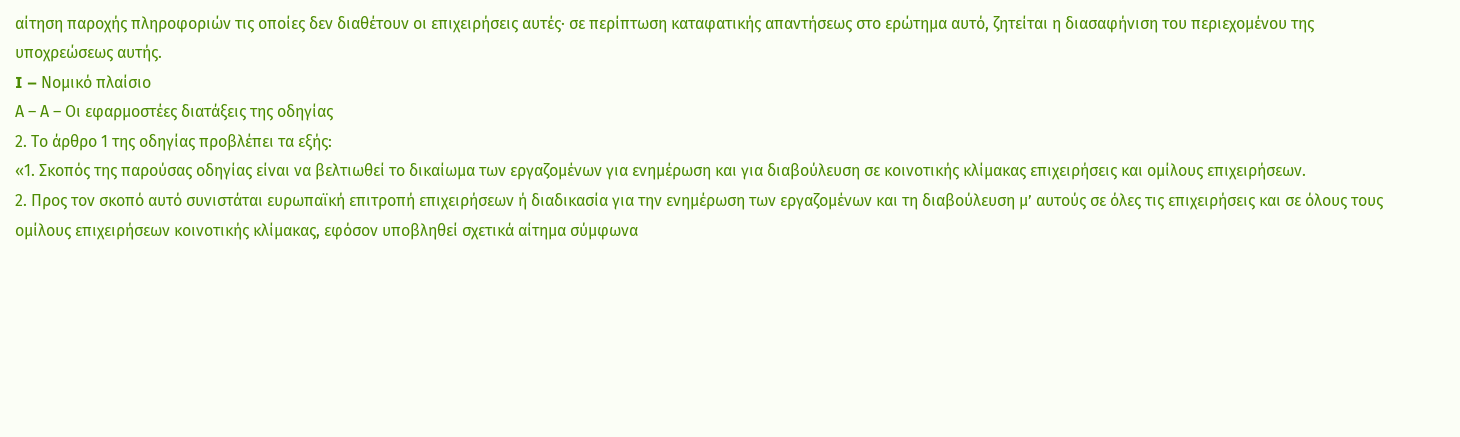αίτηση παροχής πληροφοριών τις οποίες δεν διαθέτουν οι επιχειρήσεις αυτές· σε περίπτωση καταφατικής απαντήσεως στο ερώτημα αυτό, ζητείται η διασαφήνιση του περιεχομένου της υποχρεώσεως αυτής.
I – Νομικό πλαίσιο
Α – Α – Οι εφαρμοστέες διατάξεις της οδηγίας
2. Το άρθρο 1 της οδηγίας προβλέπει τα εξής:
«1. Σκοπός της παρούσας οδηγίας είναι να βελτιωθεί το δικαίωμα των εργαζομένων για ενημέρωση και για διαβούλευση σε κοινοτικής κλίμακας επιχειρήσεις και ομίλους επιχειρήσεων.
2. Προς τον σκοπό αυτό συνιστάται ευρωπαϊκή επιτροπή επιχειρήσεων ή διαδικασία για την ενημέρωση των εργαζομένων και τη διαβούλευση μ’ αυτούς σε όλες τις επιχειρήσεις και σε όλους τους ομίλους επιχειρήσεων κοινοτικής κλίμακας, εφόσον υποβληθεί σχετικά αίτημα σύμφωνα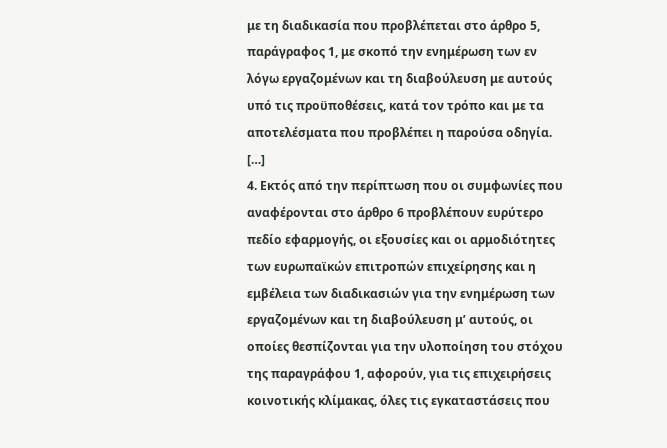με τη διαδικασία που προβλέπεται στο άρθρο 5, παράγραφος 1, με σκοπό την ενημέρωση των εν λόγω εργαζομένων και τη διαβούλευση με αυτούς υπό τις προϋποθέσεις, κατά τον τρόπο και με τα αποτελέσματα που προβλέπει η παρούσα οδηγία.
[…]
4. Εκτός από την περίπτωση που οι συμφωνίες που αναφέρονται στο άρθρο 6 προβλέπουν ευρύτερο πεδίο εφαρμογής, οι εξουσίες και οι αρμοδιότητες των ευρωπαϊκών επιτροπών επιχείρησης και η εμβέλεια των διαδικασιών για την ενημέρωση των εργαζομένων και τη διαβούλευση μ’ αυτούς, οι οποίες θεσπίζονται για την υλοποίηση του στόχου της παραγράφου 1, αφορούν, για τις επιχειρήσεις κοινοτικής κλίμακας, όλες τις εγκαταστάσεις που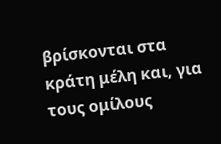βρίσκονται στα κράτη μέλη και, για τους ομίλους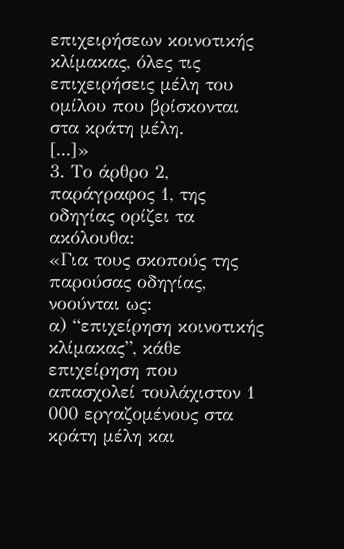επιχειρήσεων κοινοτικής κλίμακας, όλες τις επιχειρήσεις μέλη του ομίλου που βρίσκονται στα κράτη μέλη.
[...]»
3. Το άρθρο 2, παράγραφος 1, της οδηγίας ορίζει τα ακόλουθα:
«Για τους σκοπούς της παρούσας οδηγίας, νοούνται ως:
α) “επιχείρηση κοινοτικής κλίμακας”, κάθε επιχείρηση που απασχολεί τουλάχιστον 1 000 εργαζομένους στα κράτη μέλη και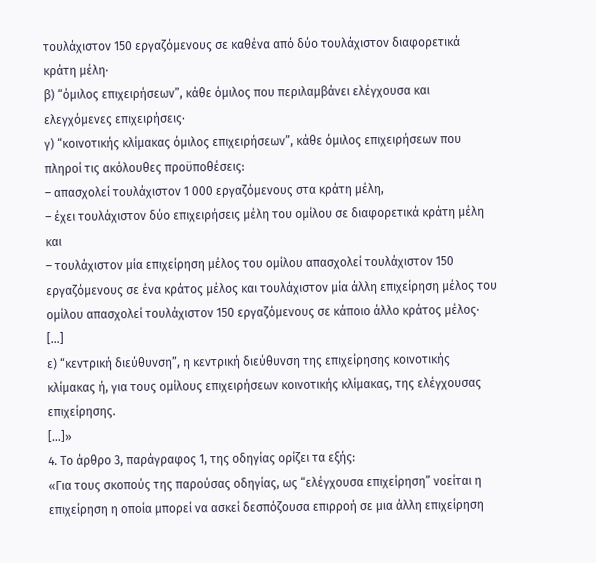τουλάχιστον 150 εργαζόμενους σε καθένα από δύο τουλάχιστον διαφορετικά κράτη μέλη·
β) “όμιλος επιχειρήσεων”, κάθε όμιλος που περιλαμβάνει ελέγχουσα και ελεγχόμενες επιχειρήσεις·
γ) “κοινοτικής κλίμακας όμιλος επιχειρήσεων”, κάθε όμιλος επιχειρήσεων που πληροί τις ακόλουθες προϋποθέσεις:
– απασχολεί τουλάχιστον 1 000 εργαζόμενους στα κράτη μέλη,
– έχει τουλάχιστον δύο επιχειρήσεις μέλη του ομίλου σε διαφορετικά κράτη μέλη και
– τουλάχιστον μία επιχείρηση μέλος του ομίλου απασχολεί τουλάχιστον 150 εργαζόμενους σε ένα κράτος μέλος και τουλάχιστον μία άλλη επιχείρηση μέλος του ομίλου απασχολεί τουλάχιστον 150 εργαζόμενους σε κάποιο άλλο κράτος μέλος·
[…]
ε) “κεντρική διεύθυνση”, η κεντρική διεύθυνση της επιχείρησης κοινοτικής κλίμακας ή, για τους ομίλους επιχειρήσεων κοινοτικής κλίμακας, της ελέγχουσας επιχείρησης.
[…]»
4. Το άρθρο 3, παράγραφος 1, της οδηγίας ορίζει τα εξής:
«Για τους σκοπούς της παρούσας οδηγίας, ως “ελέγχουσα επιχείρηση” νοείται η επιχείρηση η οποία μπορεί να ασκεί δεσπόζουσα επιρροή σε μια άλλη επιχείρηση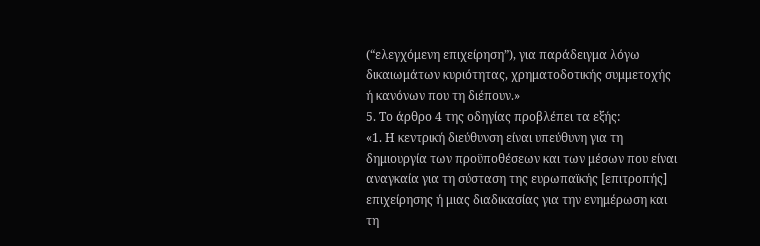(“ελεγχόμενη επιχείρηση”), για παράδειγμα λόγω δικαιωμάτων κυριότητας, χρηματοδοτικής συμμετοχής ή κανόνων που τη διέπουν.»
5. Το άρθρο 4 της οδηγίας προβλέπει τα εξής:
«1. Η κεντρική διεύθυνση είναι υπεύθυνη για τη δημιουργία των προϋποθέσεων και των μέσων που είναι αναγκαία για τη σύσταση της ευρωπαϊκής [επιτροπής] επιχείρησης ή μιας διαδικασίας για την ενημέρωση και τη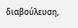διαβούλευση,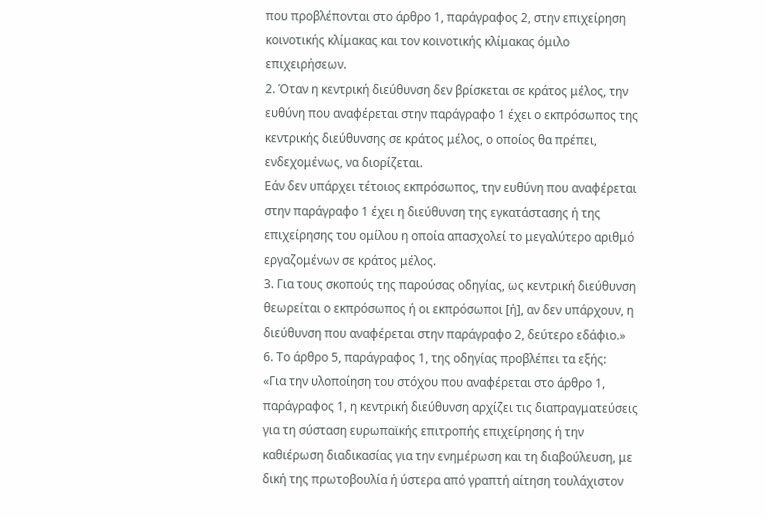που προβλέπονται στο άρθρο 1, παράγραφος 2, στην επιχείρηση κοινοτικής κλίμακας και τον κοινοτικής κλίμακας όμιλο επιχειρήσεων.
2. Όταν η κεντρική διεύθυνση δεν βρίσκεται σε κράτος μέλος, την ευθύνη που αναφέρεται στην παράγραφο 1 έχει ο εκπρόσωπος της κεντρικής διεύθυνσης σε κράτος μέλος, ο οποίος θα πρέπει, ενδεχομένως, να διορίζεται.
Εάν δεν υπάρχει τέτοιος εκπρόσωπος, την ευθύνη που αναφέρεται στην παράγραφο 1 έχει η διεύθυνση της εγκατάστασης ή της επιχείρησης του ομίλου η οποία απασχολεί το μεγαλύτερο αριθμό εργαζομένων σε κράτος μέλος.
3. Για τους σκοπούς της παρούσας οδηγίας, ως κεντρική διεύθυνση θεωρείται ο εκπρόσωπος ή οι εκπρόσωποι [ή], αν δεν υπάρχουν, η διεύθυνση που αναφέρεται στην παράγραφο 2, δεύτερο εδάφιο.»
6. Το άρθρο 5, παράγραφος 1, της οδηγίας προβλέπει τα εξής:
«Για την υλοποίηση του στόχου που αναφέρεται στο άρθρο 1, παράγραφος 1, η κεντρική διεύθυνση αρχίζει τις διαπραγματεύσεις για τη σύσταση ευρωπαϊκής επιτροπής επιχείρησης ή την καθιέρωση διαδικασίας για την ενημέρωση και τη διαβούλευση, με δική της πρωτοβουλία ή ύστερα από γραπτή αίτηση τουλάχιστον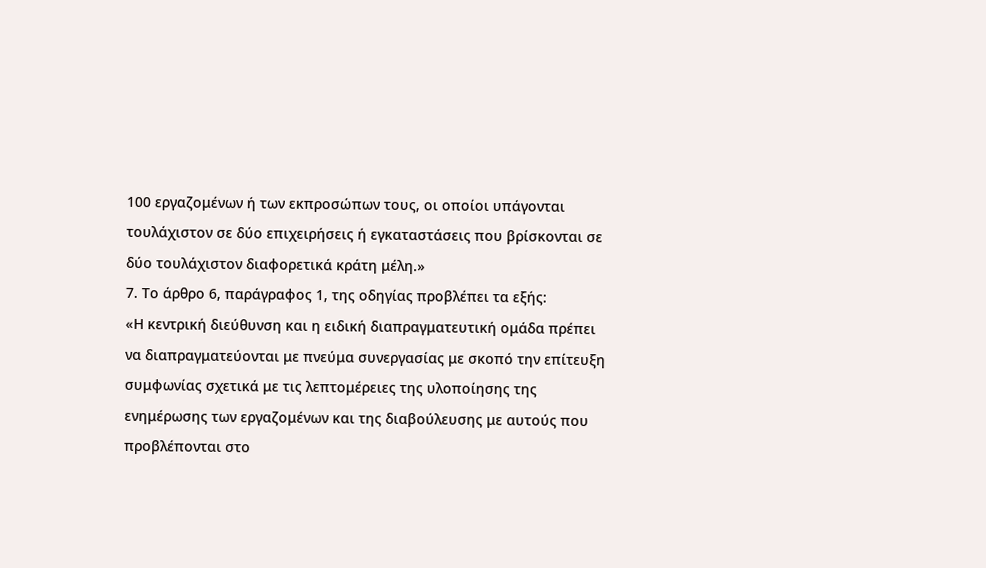100 εργαζομένων ή των εκπροσώπων τους, οι οποίοι υπάγονται τουλάχιστον σε δύο επιχειρήσεις ή εγκαταστάσεις που βρίσκονται σε δύο τουλάχιστον διαφορετικά κράτη μέλη.»
7. Το άρθρο 6, παράγραφος 1, της οδηγίας προβλέπει τα εξής:
«Η κεντρική διεύθυνση και η ειδική διαπραγματευτική ομάδα πρέπει να διαπραγματεύονται με πνεύμα συνεργασίας με σκοπό την επίτευξη συμφωνίας σχετικά με τις λεπτομέρειες της υλοποίησης της ενημέρωσης των εργαζομένων και της διαβούλευσης με αυτούς που προβλέπονται στο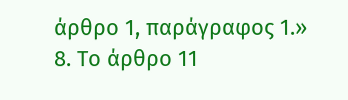άρθρο 1, παράγραφος 1.»
8. Το άρθρο 11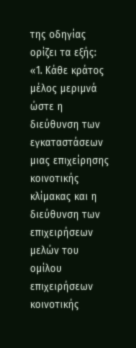της οδηγίας ορίζει τα εξής:
«1. Κάθε κράτος μέλος μεριμνά ώστε η διεύθυνση των εγκαταστάσεων μιας επιχείρησης κοινοτικής κλίμακας και η διεύθυνση των επιχειρήσεων μελών του ομίλου επιχειρήσεων κοινοτικής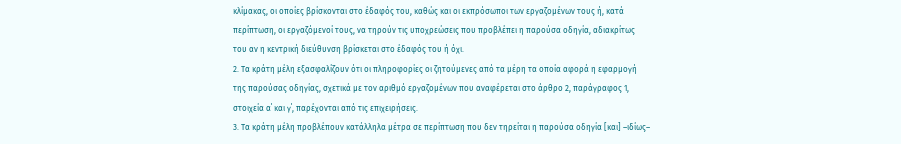κλίμακας, οι οποίες βρίσκονται στο έδαφός του, καθώς και οι εκπρόσωποι των εργαζομένων τους ή, κατά περίπτωση, οι εργαζόμενοί τους, να τηρούν τις υποχρεώσεις που προβλέπει η παρούσα οδηγία, αδιακρίτως του αν η κεντρική διεύθυνση βρίσκεται στο έδαφός του ή όχι.
2. Τα κράτη μέλη εξασφαλίζουν ότι οι πληροφορίες οι ζητούμενες από τα μέρη τα οποία αφορά η εφαρμογή της παρούσας οδηγίας, σχετικά με τον αριθμό εργαζομένων που αναφέρεται στο άρθρο 2, παράγραφος 1, στοιχεία α΄ και γ΄, παρέχονται από τις επιχειρήσεις.
3. Τα κράτη μέλη προβλέπουν κατάλληλα μέτρα σε περίπτωση που δεν τηρείται η παρούσα οδηγία [και] –ιδίως–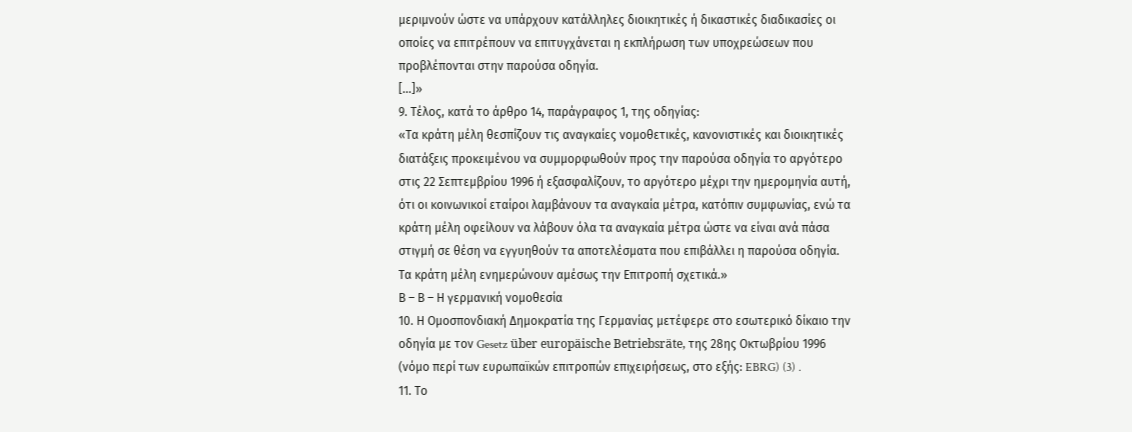μεριμνούν ώστε να υπάρχουν κατάλληλες διοικητικές ή δικαστικές διαδικασίες οι οποίες να επιτρέπουν να επιτυγχάνεται η εκπλήρωση των υποχρεώσεων που προβλέπονται στην παρούσα οδηγία.
[...]»
9. Τέλος, κατά το άρθρο 14, παράγραφος 1, της οδηγίας:
«Τα κράτη μέλη θεσπίζουν τις αναγκαίες νομοθετικές, κανονιστικές και διοικητικές διατάξεις προκειμένου να συμμορφωθούν προς την παρούσα οδηγία το αργότερο στις 22 Σεπτεμβρίου 1996 ή εξασφαλίζουν, το αργότερο μέχρι την ημερομηνία αυτή, ότι οι κοινωνικοί εταίροι λαμβάνουν τα αναγκαία μέτρα, κατόπιν συμφωνίας, ενώ τα κράτη μέλη οφείλουν να λάβουν όλα τα αναγκαία μέτρα ώστε να είναι ανά πάσα στιγμή σε θέση να εγγυηθούν τα αποτελέσματα που επιβάλλει η παρούσα οδηγία. Τα κράτη μέλη ενημερώνουν αμέσως την Επιτροπή σχετικά.»
Β – Β – Η γερμανική νομοθεσία
10. Η Ομοσπονδιακή Δημοκρατία της Γερμανίας μετέφερε στο εσωτερικό δίκαιο την οδηγία με τον Gesetz über europäische Betriebsräte, της 28ης Οκτωβρίου 1996 (νόμο περί των ευρωπαϊκών επιτροπών επιχειρήσεως, στο εξής: EBRG) (3) .
11. Το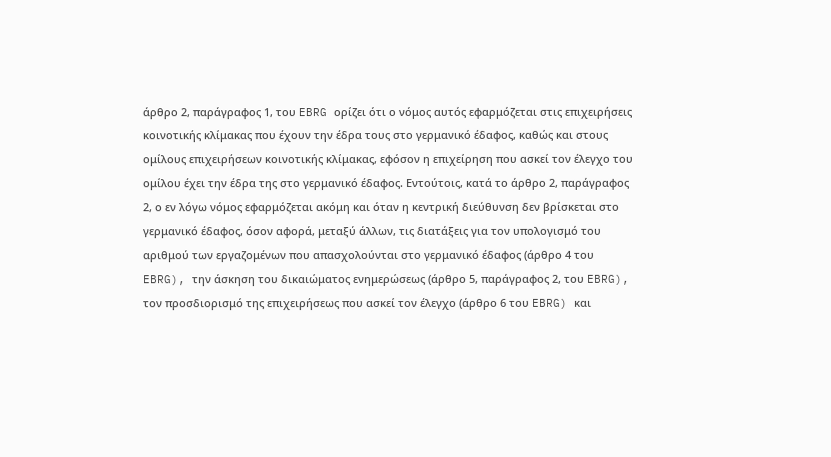άρθρο 2, παράγραφος 1, του EBRG ορίζει ότι ο νόμος αυτός εφαρμόζεται στις επιχειρήσεις κοινοτικής κλίμακας που έχουν την έδρα τους στο γερμανικό έδαφος, καθώς και στους ομίλους επιχειρήσεων κοινοτικής κλίμακας, εφόσον η επιχείρηση που ασκεί τον έλεγχο του ομίλου έχει την έδρα της στο γερμανικό έδαφος. Εντούτοις, κατά το άρθρο 2, παράγραφος 2, ο εν λόγω νόμος εφαρμόζεται ακόμη και όταν η κεντρική διεύθυνση δεν βρίσκεται στο γερμανικό έδαφος, όσον αφορά, μεταξύ άλλων, τις διατάξεις για τον υπολογισμό του αριθμού των εργαζομένων που απασχολούνται στο γερμανικό έδαφος (άρθρο 4 του EBRG), την άσκηση του δικαιώματος ενημερώσεως (άρθρο 5, παράγραφος 2, του EBRG), τον προσδιορισμό της επιχειρήσεως που ασκεί τον έλεγχο (άρθρο 6 του EBRG) και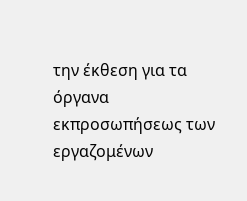την έκθεση για τα όργανα εκπροσωπήσεως των εργαζομένων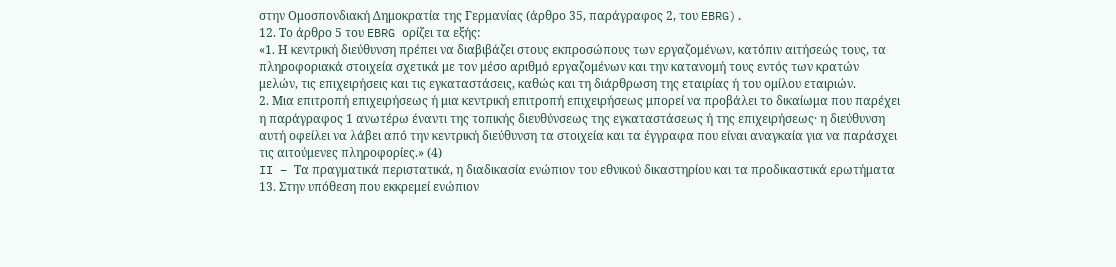στην Ομοσπονδιακή Δημοκρατία της Γερμανίας (άρθρο 35, παράγραφος 2, του EBRG).
12. Το άρθρο 5 του EBRG ορίζει τα εξής:
«1. Η κεντρική διεύθυνση πρέπει να διαβιβάζει στους εκπροσώπους των εργαζομένων, κατόπιν αιτήσεώς τους, τα πληροφοριακά στοιχεία σχετικά με τον μέσο αριθμό εργαζομένων και την κατανομή τους εντός των κρατών μελών, τις επιχειρήσεις και τις εγκαταστάσεις, καθώς και τη διάρθρωση της εταιρίας ή του ομίλου εταιριών.
2. Μια επιτροπή επιχειρήσεως ή μια κεντρική επιτροπή επιχειρήσεως μπορεί να προβάλει το δικαίωμα που παρέχει η παράγραφος 1 ανωτέρω έναντι της τοπικής διευθύνσεως της εγκαταστάσεως ή της επιχειρήσεως· η διεύθυνση αυτή οφείλει να λάβει από την κεντρική διεύθυνση τα στοιχεία και τα έγγραφα που είναι αναγκαία για να παράσχει τις αιτούμενες πληροφορίες.» (4)
II – Τα πραγματικά περιστατικά, η διαδικασία ενώπιον του εθνικού δικαστηρίου και τα προδικαστικά ερωτήματα
13. Στην υπόθεση που εκκρεμεί ενώπιον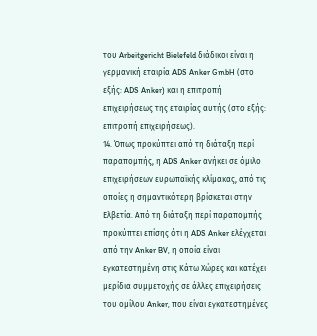του Arbeitgericht Bielefeld διάδικοι είναι η γερμανική εταιρία ADS Anker GmbH (στο εξής: ADS Anker) και η επιτροπή επιχειρήσεως της εταιρίας αυτής (στο εξής: επιτροπή επιχειρήσεως).
14. Όπως προκύπτει από τη διάταξη περί παραπομπής, η ADS Anker ανήκει σε όμιλο επιχειρήσεων ευρωπαϊκής κλίμακας, από τις οποίες η σημαντικότερη βρίσκεται στην Ελβετία. Από τη διάταξη περί παραπομπής προκύπτει επίσης ότι η ADS Anker ελέγχεται από την Anker BV, η οποία είναι εγκατεστημένη στις Κάτω Χώρες και κατέχει μερίδια συμμετοχής σε άλλες επιχειρήσεις του ομίλου Anker, που είναι εγκατεστημένες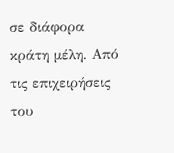σε διάφορα κράτη μέλη. Από τις επιχειρήσεις του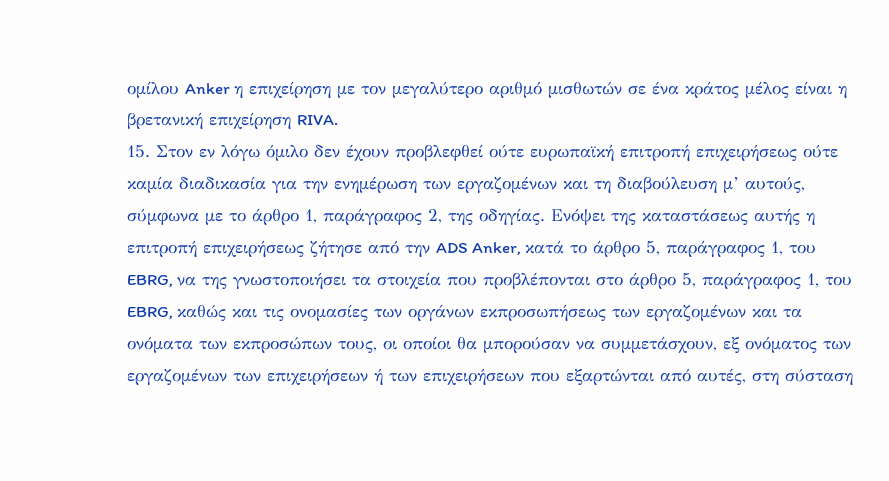ομίλου Anker η επιχείρηση με τον μεγαλύτερο αριθμό μισθωτών σε ένα κράτος μέλος είναι η βρετανική επιχείρηση RIVA.
15. Στον εν λόγω όμιλο δεν έχουν προβλεφθεί ούτε ευρωπαϊκή επιτροπή επιχειρήσεως ούτε καμία διαδικασία για την ενημέρωση των εργαζομένων και τη διαβούλευση μ’ αυτούς, σύμφωνα με το άρθρο 1, παράγραφος 2, της οδηγίας. Ενόψει της καταστάσεως αυτής η επιτροπή επιχειρήσεως ζήτησε από την ADS Anker, κατά το άρθρο 5, παράγραφος 1, του EBRG, να της γνωστοποιήσει τα στοιχεία που προβλέπονται στο άρθρο 5, παράγραφος 1, του EBRG, καθώς και τις ονομασίες των οργάνων εκπροσωπήσεως των εργαζομένων και τα ονόματα των εκπροσώπων τους, οι οποίοι θα μπορούσαν να συμμετάσχουν, εξ ονόματος των εργαζομένων των επιχειρήσεων ή των επιχειρήσεων που εξαρτώνται από αυτές, στη σύσταση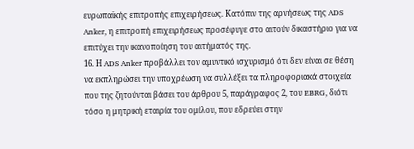ευρωπαϊκής επιτροπής επιχειρήσεως. Κατόπιν της αρνήσεως της ADS Anker, η επιτροπή επιχειρήσεως προσέφυγε στο αιτούν δικαστήριο για να επιτύχει την ικανοποίηση του αιτήματός της.
16. Η ADS Anker προβάλλει τον αμυντικό ισχυρισμό ότι δεν είναι σε θέση να εκπληρώσει την υποχρέωση να συλλέξει τα πληροφοριακά στοιχεία που της ζητούνται βάσει του άρθρου 5, παράγραφος 2, του EBRG, διότι τόσο η μητρική εταιρία του ομίλου, που εδρεύει στην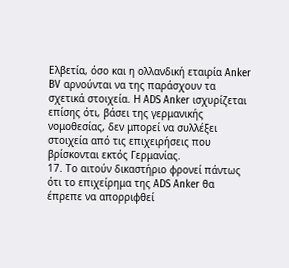Ελβετία, όσο και η ολλανδική εταιρία Anker BV αρνούνται να της παράσχουν τα σχετικά στοιχεία. Η ADS Anker ισχυρίζεται επίσης ότι, βάσει της γερμανικής νομοθεσίας, δεν μπορεί να συλλέξει στοιχεία από τις επιχειρήσεις που βρίσκονται εκτός Γερμανίας.
17. Το αιτούν δικαστήριο φρονεί πάντως ότι το επιχείρημα της ADS Anker θα έπρεπε να απορριφθεί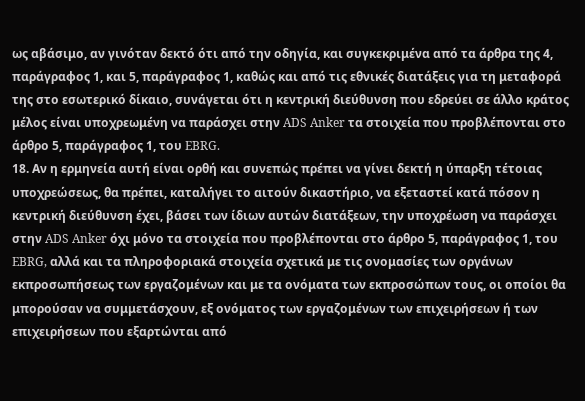ως αβάσιμο, αν γινόταν δεκτό ότι από την οδηγία, και συγκεκριμένα από τα άρθρα της 4, παράγραφος 1, και 5, παράγραφος 1, καθώς και από τις εθνικές διατάξεις για τη μεταφορά της στο εσωτερικό δίκαιο, συνάγεται ότι η κεντρική διεύθυνση που εδρεύει σε άλλο κράτος μέλος είναι υποχρεωμένη να παράσχει στην ADS Anker τα στοιχεία που προβλέπονται στο άρθρο 5, παράγραφος 1, του EBRG.
18. Αν η ερμηνεία αυτή είναι ορθή και συνεπώς πρέπει να γίνει δεκτή η ύπαρξη τέτοιας υποχρεώσεως, θα πρέπει, καταλήγει το αιτούν δικαστήριο, να εξεταστεί κατά πόσον η κεντρική διεύθυνση έχει, βάσει των ίδιων αυτών διατάξεων, την υποχρέωση να παράσχει στην ADS Anker όχι μόνο τα στοιχεία που προβλέπονται στο άρθρο 5, παράγραφος 1, του EBRG, αλλά και τα πληροφοριακά στοιχεία σχετικά με τις ονομασίες των οργάνων εκπροσωπήσεως των εργαζομένων και με τα ονόματα των εκπροσώπων τους, οι οποίοι θα μπορούσαν να συμμετάσχουν, εξ ονόματος των εργαζομένων των επιχειρήσεων ή των επιχειρήσεων που εξαρτώνται από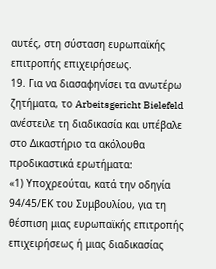αυτές, στη σύσταση ευρωπαϊκής επιτροπής επιχειρήσεως.
19. Για να διασαφηνίσει τα ανωτέρω ζητήματα, το Arbeitsgericht Bielefeld ανέστειλε τη διαδικασία και υπέβαλε στο Δικαστήριο τα ακόλουθα προδικαστικά ερωτήματα:
«1) Υποχρεούται, κατά την οδηγία 94/45/ΕΚ του Συμβουλίου, για τη θέσπιση μιας ευρωπαϊκής επιτροπής επιχειρήσεως ή μιας διαδικασίας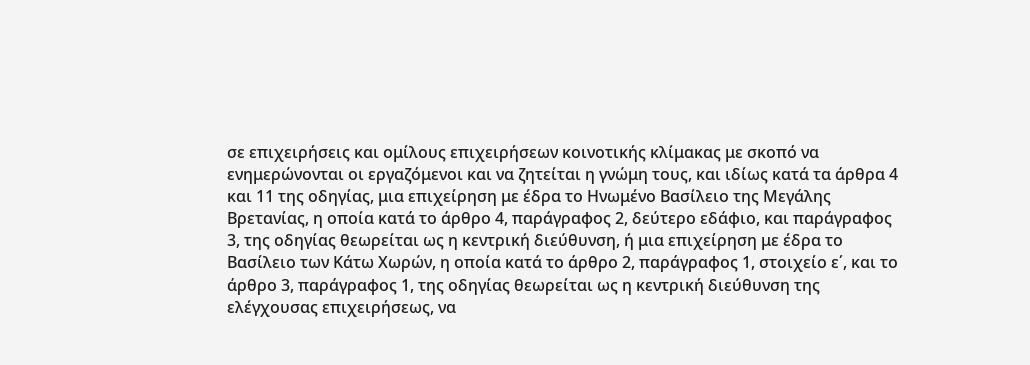σε επιχειρήσεις και ομίλους επιχειρήσεων κοινοτικής κλίμακας με σκοπό να ενημερώνονται οι εργαζόμενοι και να ζητείται η γνώμη τους, και ιδίως κατά τα άρθρα 4 και 11 της οδηγίας, μια επιχείρηση με έδρα το Ηνωμένο Βασίλειο της Μεγάλης Βρετανίας, η οποία κατά το άρθρο 4, παράγραφος 2, δεύτερο εδάφιο, και παράγραφος 3, της οδηγίας θεωρείται ως η κεντρική διεύθυνση, ή μια επιχείρηση με έδρα το Βασίλειο των Κάτω Χωρών, η οποία κατά το άρθρο 2, παράγραφος 1, στοιχείο ε΄, και το άρθρο 3, παράγραφος 1, της οδηγίας θεωρείται ως η κεντρική διεύθυνση της ελέγχουσας επιχειρήσεως, να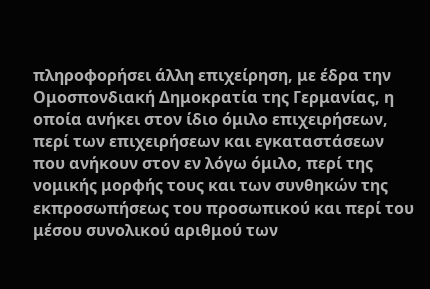πληροφορήσει άλλη επιχείρηση, με έδρα την Ομοσπονδιακή Δημοκρατία της Γερμανίας, η οποία ανήκει στον ίδιο όμιλο επιχειρήσεων, περί των επιχειρήσεων και εγκαταστάσεων που ανήκουν στον εν λόγω όμιλο, περί της νομικής μορφής τους και των συνθηκών της εκπροσωπήσεως του προσωπικού και περί του μέσου συνολικού αριθμού των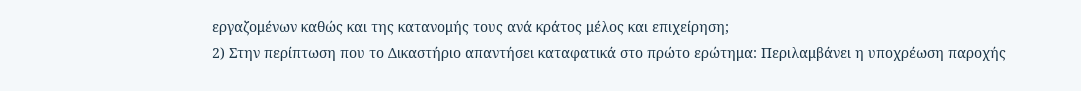εργαζομένων καθώς και της κατανομής τους ανά κράτος μέλος και επιχείρηση;
2) Στην περίπτωση που το Δικαστήριο απαντήσει καταφατικά στο πρώτο ερώτημα: Περιλαμβάνει η υποχρέωση παροχής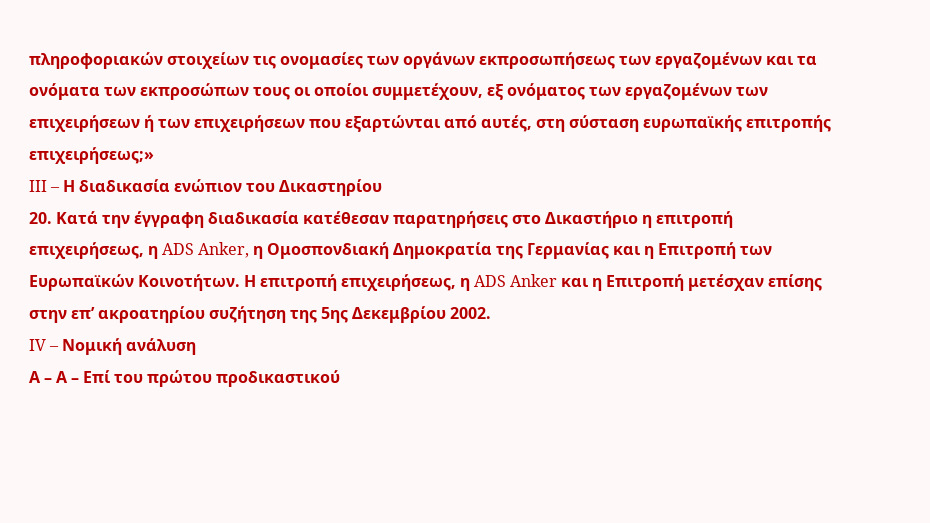πληροφοριακών στοιχείων τις ονομασίες των οργάνων εκπροσωπήσεως των εργαζομένων και τα ονόματα των εκπροσώπων τους οι οποίοι συμμετέχουν, εξ ονόματος των εργαζομένων των επιχειρήσεων ή των επιχειρήσεων που εξαρτώνται από αυτές, στη σύσταση ευρωπαϊκής επιτροπής επιχειρήσεως;»
III – Η διαδικασία ενώπιον του Δικαστηρίου
20. Κατά την έγγραφη διαδικασία κατέθεσαν παρατηρήσεις στο Δικαστήριο η επιτροπή επιχειρήσεως, η ADS Anker, η Ομοσπονδιακή Δημοκρατία της Γερμανίας και η Επιτροπή των Ευρωπαϊκών Κοινοτήτων. Η επιτροπή επιχειρήσεως, η ADS Anker και η Επιτροπή μετέσχαν επίσης στην επ’ ακροατηρίου συζήτηση της 5ης Δεκεμβρίου 2002.
IV – Νομική ανάλυση
Α – Α – Επί του πρώτου προδικαστικού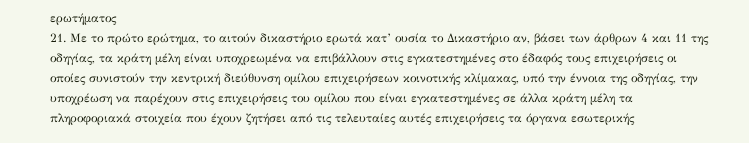ερωτήματος
21. Με το πρώτο ερώτημα, το αιτούν δικαστήριο ερωτά κατ’ ουσία το Δικαστήριο αν, βάσει των άρθρων 4 και 11 της οδηγίας, τα κράτη μέλη είναι υποχρεωμένα να επιβάλλουν στις εγκατεστημένες στο έδαφός τους επιχειρήσεις οι οποίες συνιστούν την κεντρική διεύθυνση ομίλου επιχειρήσεων κοινοτικής κλίμακας, υπό την έννοια της οδηγίας, την υποχρέωση να παρέχουν στις επιχειρήσεις του ομίλου που είναι εγκατεστημένες σε άλλα κράτη μέλη τα πληροφοριακά στοιχεία που έχουν ζητήσει από τις τελευταίες αυτές επιχειρήσεις τα όργανα εσωτερικής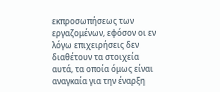εκπροσωπήσεως των εργαζομένων, εφόσον οι εν λόγω επιχειρήσεις δεν διαθέτουν τα στοιχεία αυτά, τα οποία όμως είναι αναγκαία για την έναρξη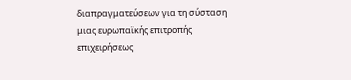διαπραγματεύσεων για τη σύσταση μιας ευρωπαϊκής επιτροπής επιχειρήσεως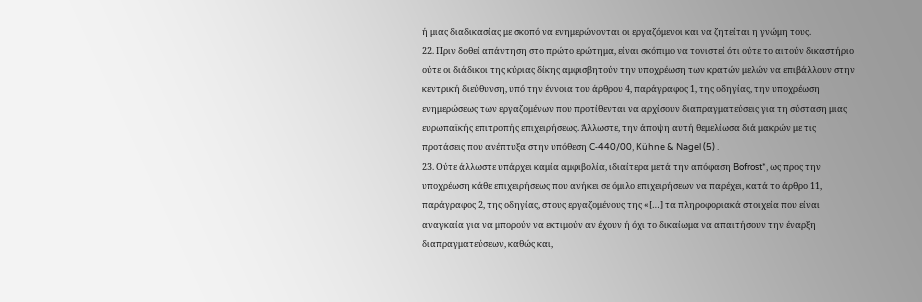ή μιας διαδικασίας με σκοπό να ενημερώνονται οι εργαζόμενοι και να ζητείται η γνώμη τους.
22. Πριν δοθεί απάντηση στο πρώτο ερώτημα, είναι σκόπιμο να τονιστεί ότι ούτε το αιτούν δικαστήριο ούτε οι διάδικοι της κύριας δίκης αμφισβητούν την υποχρέωση των κρατών μελών να επιβάλλουν στην κεντρική διεύθυνση, υπό την έννοια του άρθρου 4, παράγραφος 1, της οδηγίας, την υποχρέωση ενημερώσεως των εργαζομένων που προτίθενται να αρχίσουν διαπραγματεύσεις για τη σύσταση μιας ευρωπαϊκής επιτροπής επιχειρήσεως. Άλλωστε, την άποψη αυτή θεμελίωσα διά μακρών με τις προτάσεις που ανέπτυξα στην υπόθεση C‑440/00, Kühne & Nagel (5) .
23. Ούτε άλλωστε υπάρχει καμία αμφιβολία, ιδιαίτερα μετά την απόφαση Bofrost*, ως προς την υποχρέωση κάθε επιχειρήσεως που ανήκει σε όμιλο επιχειρήσεων να παρέχει, κατά το άρθρο 11, παράγραφος 2, της οδηγίας, στους εργαζομένους της «[…] τα πληροφοριακά στοιχεία που είναι αναγκαία για να μπορούν να εκτιμούν αν έχουν ή όχι το δικαίωμα να απαιτήσουν την έναρξη διαπραγματεύσεων, καθώς και,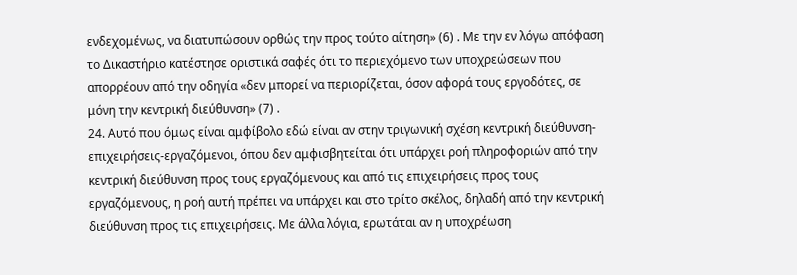ενδεχομένως, να διατυπώσουν ορθώς την προς τούτο αίτηση» (6) . Με την εν λόγω απόφαση το Δικαστήριο κατέστησε οριστικά σαφές ότι το περιεχόμενο των υποχρεώσεων που απορρέουν από την οδηγία «δεν μπορεί να περιορίζεται, όσον αφορά τους εργοδότες, σε μόνη την κεντρική διεύθυνση» (7) .
24. Αυτό που όμως είναι αμφίβολο εδώ είναι αν στην τριγωνική σχέση κεντρική διεύθυνση-επιχειρήσεις-εργαζόμενοι, όπου δεν αμφισβητείται ότι υπάρχει ροή πληροφοριών από την κεντρική διεύθυνση προς τους εργαζόμενους και από τις επιχειρήσεις προς τους εργαζόμενους, η ροή αυτή πρέπει να υπάρχει και στο τρίτο σκέλος, δηλαδή από την κεντρική διεύθυνση προς τις επιχειρήσεις. Με άλλα λόγια, ερωτάται αν η υποχρέωση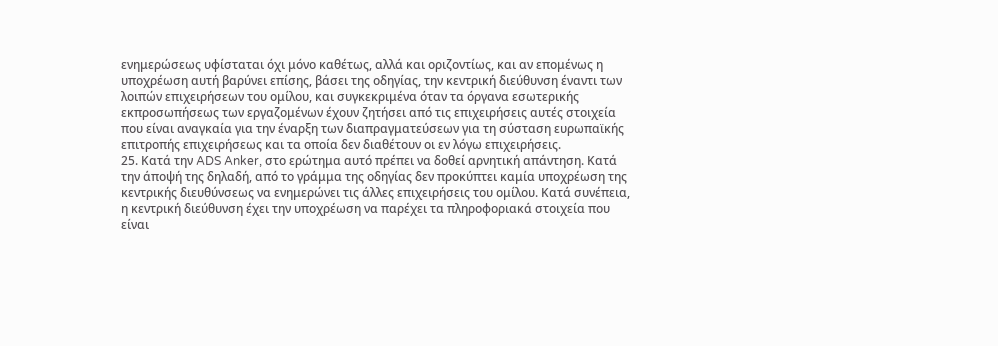ενημερώσεως υφίσταται όχι μόνο καθέτως, αλλά και οριζοντίως, και αν επομένως η υποχρέωση αυτή βαρύνει επίσης, βάσει της οδηγίας, την κεντρική διεύθυνση έναντι των λοιπών επιχειρήσεων του ομίλου, και συγκεκριμένα όταν τα όργανα εσωτερικής εκπροσωπήσεως των εργαζομένων έχουν ζητήσει από τις επιχειρήσεις αυτές στοιχεία που είναι αναγκαία για την έναρξη των διαπραγματεύσεων για τη σύσταση ευρωπαϊκής επιτροπής επιχειρήσεως και τα οποία δεν διαθέτουν οι εν λόγω επιχειρήσεις.
25. Κατά την ADS Anker, στο ερώτημα αυτό πρέπει να δοθεί αρνητική απάντηση. Κατά την άποψή της δηλαδή, από το γράμμα της οδηγίας δεν προκύπτει καμία υποχρέωση της κεντρικής διευθύνσεως να ενημερώνει τις άλλες επιχειρήσεις του ομίλου. Κατά συνέπεια, η κεντρική διεύθυνση έχει την υποχρέωση να παρέχει τα πληροφοριακά στοιχεία που είναι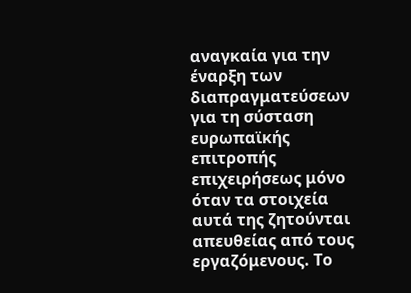αναγκαία για την έναρξη των διαπραγματεύσεων για τη σύσταση ευρωπαϊκής επιτροπής επιχειρήσεως μόνο όταν τα στοιχεία αυτά της ζητούνται απευθείας από τους εργαζόμενους. Το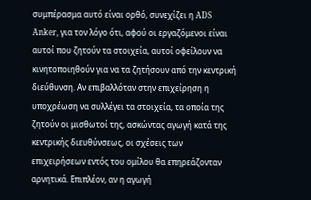συμπέρασμα αυτό είναι ορθό, συνεχίζει η ADS Anker, για τον λόγο ότι, αφού οι εργαζόμενοι είναι αυτοί που ζητούν τα στοιχεία, αυτοί οφείλουν να κινητοποιηθούν για να τα ζητήσουν από την κεντρική διεύθυνση. Αν επιβαλλόταν στην επιχείρηση η υποχρέωση να συλλέγει τα στοιχεία, τα οποία της ζητούν οι μισθωτοί της, ασκώντας αγωγή κατά της κεντρικής διευθύνσεως, οι σχέσεις των επιχειρήσεων εντός του ομίλου θα επηρεάζονταν αρνητικά. Επιπλέον, αν η αγωγή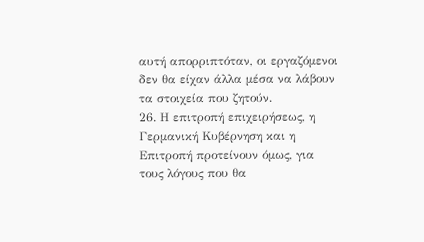αυτή απορριπτόταν, οι εργαζόμενοι δεν θα είχαν άλλα μέσα να λάβουν τα στοιχεία που ζητούν.
26. Η επιτροπή επιχειρήσεως, η Γερμανική Κυβέρνηση και η Επιτροπή προτείνουν όμως, για τους λόγους που θα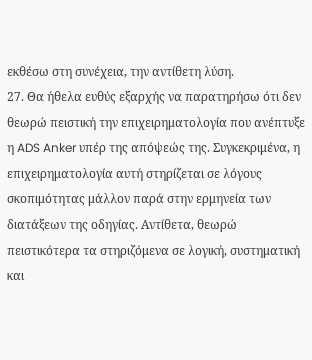εκθέσω στη συνέχεια, την αντίθετη λύση.
27. Θα ήθελα ευθύς εξαρχής να παρατηρήσω ότι δεν θεωρώ πειστική την επιχειρηματολογία που ανέπτυξε η ADS Anker υπέρ της απόψεώς της. Συγκεκριμένα, η επιχειρηματολογία αυτή στηρίζεται σε λόγους σκοπιμότητας μάλλον παρά στην ερμηνεία των διατάξεων της οδηγίας. Αντίθετα, θεωρώ πειστικότερα τα στηριζόμενα σε λογική, συστηματική και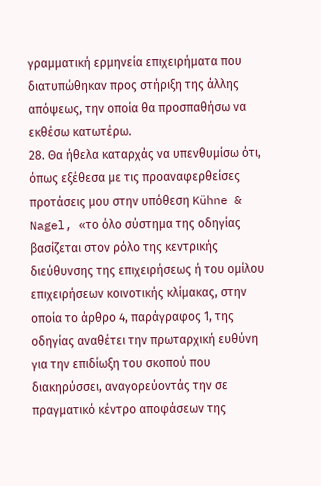γραμματική ερμηνεία επιχειρήματα που διατυπώθηκαν προς στήριξη της άλλης απόψεως, την οποία θα προσπαθήσω να εκθέσω κατωτέρω.
28. Θα ήθελα καταρχάς να υπενθυμίσω ότι, όπως εξέθεσα με τις προαναφερθείσες προτάσεις μου στην υπόθεση Kühne & Nagel, «το όλο σύστημα της οδηγίας βασίζεται στον ρόλο της κεντρικής διεύθυνσης της επιχειρήσεως ή του ομίλου επιχειρήσεων κοινοτικής κλίμακας, στην οποία το άρθρο 4, παράγραφος 1, της οδηγίας αναθέτει την πρωταρχική ευθύνη για την επιδίωξη του σκοπού που διακηρύσσει, αναγορεύοντάς την σε πραγματικό κέντρο αποφάσεων της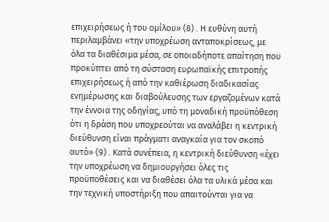επιχειρήσεως ή του ομίλου» (8) . Η ευθύνη αυτή περιλαμβάνει «την υποχρέωση ανταποκρίσεως, με όλα τα διαθέσιμα μέσα, σε οποιαδήποτε απαίτηση που προκύπτει από τη σύσταση ευρωπαϊκής επιτροπής επιχειρήσεως ή από την καθιέρωση διαδικασίας ενημέρωσης και διαβούλευσης των εργαζομένων κατά την έννοια της οδηγίας, υπό τη μοναδική προϋπόθεση ότι η δράση που υποχρεούται να αναλάβει η κεντρική διεύθυνση είναι πράγματι αναγκαία για τον σκοπό αυτό» (9) . Κατά συνέπεια, η κεντρική διεύθυνση «έχει την υποχρέωση να δημιουργήσει όλες τις προϋποθέσεις και να διαθέσει όλα τα υλικά μέσα και την τεχνική υποστήριξη που απαιτούνται για να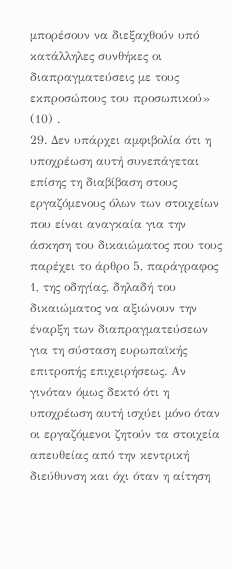μπορέσουν να διεξαχθούν υπό κατάλληλες συνθήκες οι διαπραγματεύσεις με τους εκπροσώπους του προσωπικού» (10) .
29. Δεν υπάρχει αμφιβολία ότι η υποχρέωση αυτή συνεπάγεται επίσης τη διαβίβαση στους εργαζόμενους όλων των στοιχείων που είναι αναγκαία για την άσκηση του δικαιώματος που τους παρέχει το άρθρο 5, παράγραφος 1, της οδηγίας, δηλαδή του δικαιώματος να αξιώνουν την έναρξη των διαπραγματεύσεων για τη σύσταση ευρωπαϊκής επιτροπής επιχειρήσεως. Αν γινόταν όμως δεκτό ότι η υποχρέωση αυτή ισχύει μόνο όταν οι εργαζόμενοι ζητούν τα στοιχεία απευθείας από την κεντρική διεύθυνση και όχι όταν η αίτηση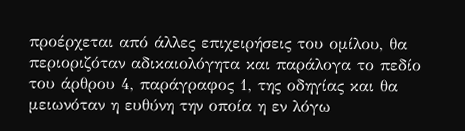προέρχεται από άλλες επιχειρήσεις του ομίλου, θα περιοριζόταν αδικαιολόγητα και παράλογα το πεδίο του άρθρου 4, παράγραφος 1, της οδηγίας και θα μειωνόταν η ευθύνη την οποία η εν λόγω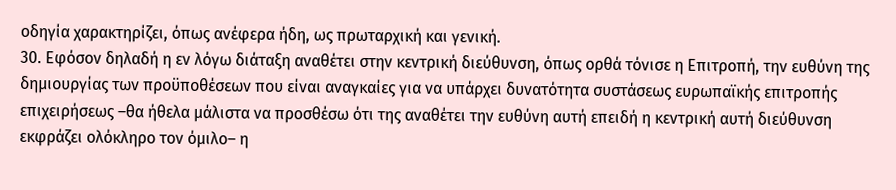οδηγία χαρακτηρίζει, όπως ανέφερα ήδη, ως πρωταρχική και γενική.
30. Εφόσον δηλαδή η εν λόγω διάταξη αναθέτει στην κεντρική διεύθυνση, όπως ορθά τόνισε η Επιτροπή, την ευθύνη της δημιουργίας των προϋποθέσεων που είναι αναγκαίες για να υπάρχει δυνατότητα συστάσεως ευρωπαϊκής επιτροπής επιχειρήσεως –θα ήθελα μάλιστα να προσθέσω ότι της αναθέτει την ευθύνη αυτή επειδή η κεντρική αυτή διεύθυνση εκφράζει ολόκληρο τον όμιλο– η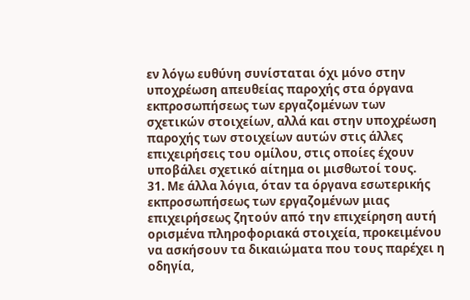εν λόγω ευθύνη συνίσταται όχι μόνο στην υποχρέωση απευθείας παροχής στα όργανα εκπροσωπήσεως των εργαζομένων των σχετικών στοιχείων, αλλά και στην υποχρέωση παροχής των στοιχείων αυτών στις άλλες επιχειρήσεις του ομίλου, στις οποίες έχουν υποβάλει σχετικό αίτημα οι μισθωτοί τους.
31. Με άλλα λόγια, όταν τα όργανα εσωτερικής εκπροσωπήσεως των εργαζομένων μιας επιχειρήσεως ζητούν από την επιχείρηση αυτή ορισμένα πληροφοριακά στοιχεία, προκειμένου να ασκήσουν τα δικαιώματα που τους παρέχει η οδηγία,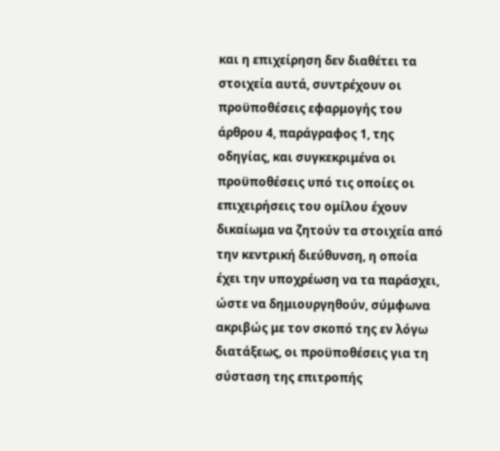και η επιχείρηση δεν διαθέτει τα στοιχεία αυτά, συντρέχουν οι προϋποθέσεις εφαρμογής του άρθρου 4, παράγραφος 1, της οδηγίας, και συγκεκριμένα οι προϋποθέσεις υπό τις οποίες οι επιχειρήσεις του ομίλου έχουν δικαίωμα να ζητούν τα στοιχεία από την κεντρική διεύθυνση, η οποία έχει την υποχρέωση να τα παράσχει, ώστε να δημιουργηθούν, σύμφωνα ακριβώς με τον σκοπό της εν λόγω διατάξεως, οι προϋποθέσεις για τη σύσταση της επιτροπής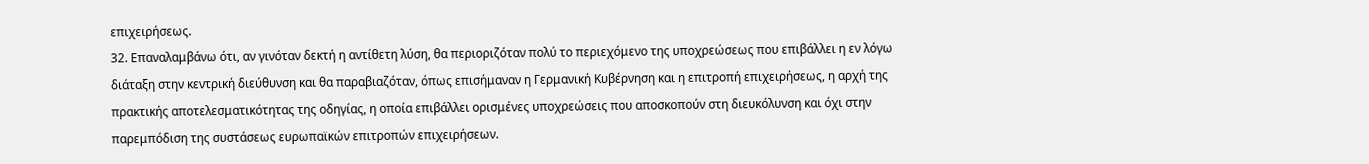επιχειρήσεως.
32. Επαναλαμβάνω ότι, αν γινόταν δεκτή η αντίθετη λύση, θα περιοριζόταν πολύ το περιεχόμενο της υποχρεώσεως που επιβάλλει η εν λόγω διάταξη στην κεντρική διεύθυνση και θα παραβιαζόταν, όπως επισήμαναν η Γερμανική Κυβέρνηση και η επιτροπή επιχειρήσεως, η αρχή της πρακτικής αποτελεσματικότητας της οδηγίας, η οποία επιβάλλει ορισμένες υποχρεώσεις που αποσκοπούν στη διευκόλυνση και όχι στην παρεμπόδιση της συστάσεως ευρωπαϊκών επιτροπών επιχειρήσεων.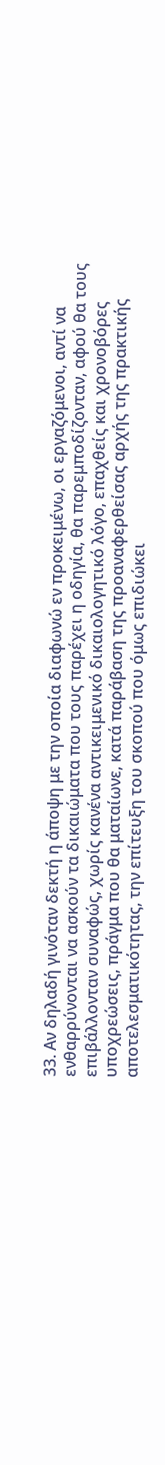33. Αν δηλαδή γινόταν δεκτή η άποψη με την οποία διαφωνώ εν προκειμένω, οι εργαζόμενοι, αντί να ενθαρρύνονται να ασκούν τα δικαιώματα που τους παρέχει η οδηγία, θα παρεμποδίζονταν, αφού θα τους επιβάλλονταν συναφώς, χωρίς κανένα αντικειμενικό δικαιολογητικό λόγο, επαχθείς και χρονοβόρες υποχρεώσεις, πράγμα που θα ματαίωνε, κατά παράβαση της προαναφερθείσας αρχής της πρακτικής αποτελεσματικότητας, την επίτευξη του σκοπού που όμως επιδιώκει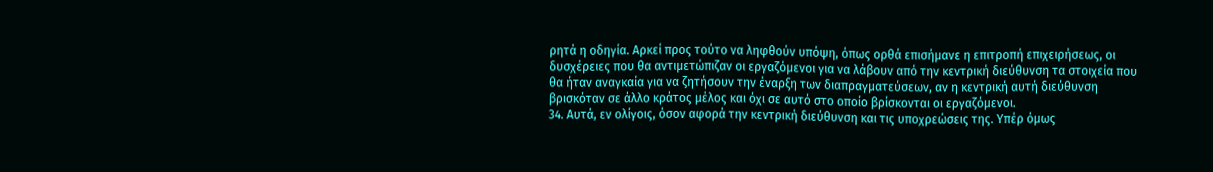ρητά η οδηγία. Αρκεί προς τούτο να ληφθούν υπόψη, όπως ορθά επισήμανε η επιτροπή επιχειρήσεως, οι δυσχέρειες που θα αντιμετώπιζαν οι εργαζόμενοι για να λάβουν από την κεντρική διεύθυνση τα στοιχεία που θα ήταν αναγκαία για να ζητήσουν την έναρξη των διαπραγματεύσεων, αν η κεντρική αυτή διεύθυνση βρισκόταν σε άλλο κράτος μέλος και όχι σε αυτό στο οποίο βρίσκονται οι εργαζόμενοι.
34. Αυτά, εν ολίγοις, όσον αφορά την κεντρική διεύθυνση και τις υποχρεώσεις της. Υπέρ όμως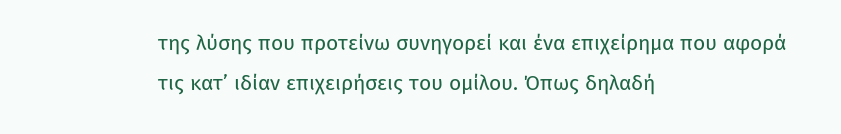της λύσης που προτείνω συνηγορεί και ένα επιχείρημα που αφορά τις κατ’ ιδίαν επιχειρήσεις του ομίλου. Όπως δηλαδή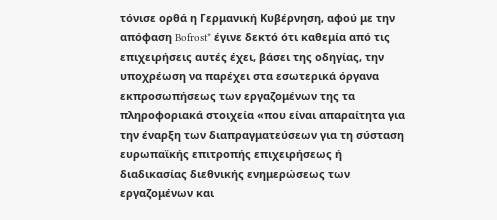τόνισε ορθά η Γερμανική Κυβέρνηση, αφού με την απόφαση Bofrost* έγινε δεκτό ότι καθεμία από τις επιχειρήσεις αυτές έχει, βάσει της οδηγίας, την υποχρέωση να παρέχει στα εσωτερικά όργανα εκπροσωπήσεως των εργαζομένων της τα πληροφοριακά στοιχεία «που είναι απαραίτητα για την έναρξη των διαπραγματεύσεων για τη σύσταση ευρωπαϊκής επιτροπής επιχειρήσεως ή διαδικασίας διεθνικής ενημερώσεως των εργαζομένων και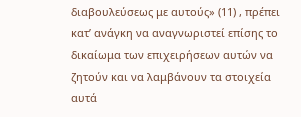διαβουλεύσεως με αυτούς» (11) , πρέπει κατ’ ανάγκη να αναγνωριστεί επίσης το δικαίωμα των επιχειρήσεων αυτών να ζητούν και να λαμβάνουν τα στοιχεία αυτά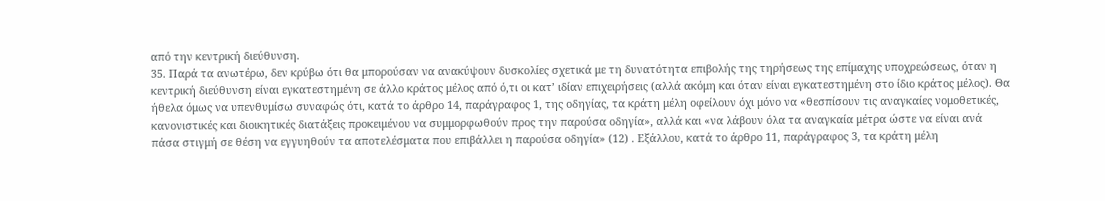από την κεντρική διεύθυνση.
35. Παρά τα ανωτέρω, δεν κρύβω ότι θα μπορούσαν να ανακύψουν δυσκολίες σχετικά με τη δυνατότητα επιβολής της τηρήσεως της επίμαχης υποχρεώσεως, όταν η κεντρική διεύθυνση είναι εγκατεστημένη σε άλλο κράτος μέλος από ό,τι οι κατ’ ιδίαν επιχειρήσεις (αλλά ακόμη και όταν είναι εγκατεστημένη στο ίδιο κράτος μέλος). Θα ήθελα όμως να υπενθυμίσω συναφώς ότι, κατά το άρθρο 14, παράγραφος 1, της οδηγίας, τα κράτη μέλη οφείλουν όχι μόνο να «θεσπίσουν τις αναγκαίες νομοθετικές, κανονιστικές και διοικητικές διατάξεις προκειμένου να συμμορφωθούν προς την παρούσα οδηγία», αλλά και «να λάβουν όλα τα αναγκαία μέτρα ώστε να είναι ανά πάσα στιγμή σε θέση να εγγυηθούν τα αποτελέσματα που επιβάλλει η παρούσα οδηγία» (12) . Εξάλλου, κατά το άρθρο 11, παράγραφος 3, τα κράτη μέλη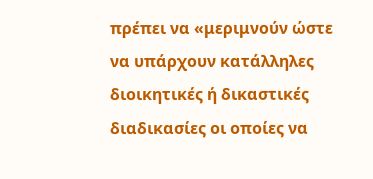πρέπει να «μεριμνούν ώστε να υπάρχουν κατάλληλες διοικητικές ή δικαστικές διαδικασίες οι οποίες να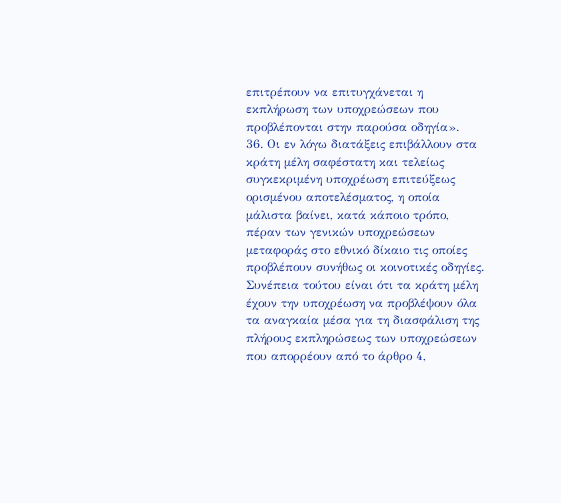επιτρέπουν να επιτυγχάνεται η εκπλήρωση των υποχρεώσεων που προβλέπονται στην παρούσα οδηγία».
36. Οι εν λόγω διατάξεις επιβάλλουν στα κράτη μέλη σαφέστατη και τελείως συγκεκριμένη υποχρέωση επιτεύξεως ορισμένου αποτελέσματος, η οποία μάλιστα βαίνει, κατά κάποιο τρόπο, πέραν των γενικών υποχρεώσεων μεταφοράς στο εθνικό δίκαιο τις οποίες προβλέπουν συνήθως οι κοινοτικές οδηγίες. Συνέπεια τούτου είναι ότι τα κράτη μέλη έχουν την υποχρέωση να προβλέψουν όλα τα αναγκαία μέσα για τη διασφάλιση της πλήρους εκπληρώσεως των υποχρεώσεων που απορρέουν από το άρθρο 4,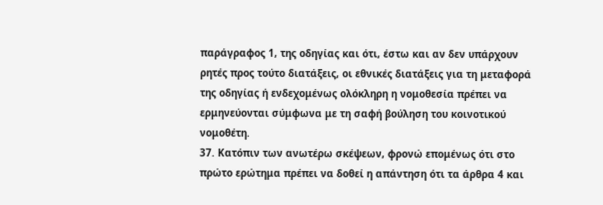παράγραφος 1, της οδηγίας και ότι, έστω και αν δεν υπάρχουν ρητές προς τούτο διατάξεις, οι εθνικές διατάξεις για τη μεταφορά της οδηγίας ή ενδεχομένως ολόκληρη η νομοθεσία πρέπει να ερμηνεύονται σύμφωνα με τη σαφή βούληση του κοινοτικού νομοθέτη.
37. Κατόπιν των ανωτέρω σκέψεων, φρονώ επομένως ότι στο πρώτο ερώτημα πρέπει να δοθεί η απάντηση ότι τα άρθρα 4 και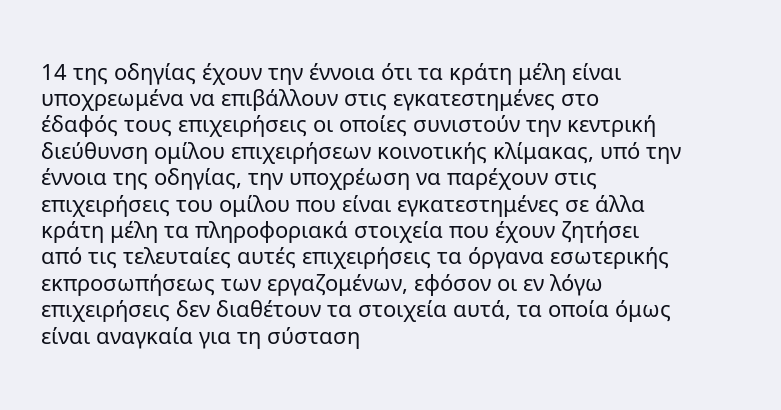14 της οδηγίας έχουν την έννοια ότι τα κράτη μέλη είναι υποχρεωμένα να επιβάλλουν στις εγκατεστημένες στο έδαφός τους επιχειρήσεις οι οποίες συνιστούν την κεντρική διεύθυνση ομίλου επιχειρήσεων κοινοτικής κλίμακας, υπό την έννοια της οδηγίας, την υποχρέωση να παρέχουν στις επιχειρήσεις του ομίλου που είναι εγκατεστημένες σε άλλα κράτη μέλη τα πληροφοριακά στοιχεία που έχουν ζητήσει από τις τελευταίες αυτές επιχειρήσεις τα όργανα εσωτερικής εκπροσωπήσεως των εργαζομένων, εφόσον οι εν λόγω επιχειρήσεις δεν διαθέτουν τα στοιχεία αυτά, τα οποία όμως είναι αναγκαία για τη σύσταση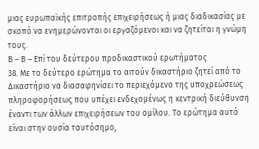μιας ευρωπαϊκής επιτροπής επιχειρήσεως ή μιας διαδικασίας με σκοπό να ενημερώνονται οι εργαζόμενοι και να ζητείται η γνώμη τους.
Β – Β – Επί του δεύτερου προδικαστικού ερωτήματος
38. Με το δεύτερο ερώτημα το αιτούν δικαστήριο ζητεί από το Δικαστήριο να διασαφηνίσει το περιεχόμενο της υποχρεώσεως πληροφορήσεως που υπέχει ενδεχομένως η κεντρική διεύθυνση έναντι των άλλων επιχειρήσεων του ομίλου. Το ερώτημα αυτό είναι στην ουσία ταυτόσημο,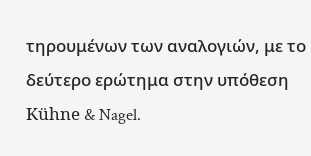τηρουμένων των αναλογιών, με το δεύτερο ερώτημα στην υπόθεση Kühne & Nagel.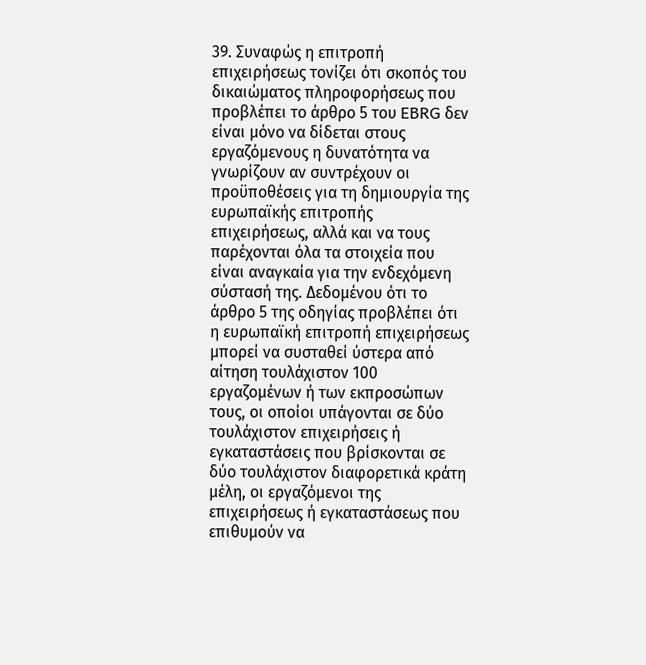39. Συναφώς η επιτροπή επιχειρήσεως τονίζει ότι σκοπός του δικαιώματος πληροφορήσεως που προβλέπει το άρθρο 5 του EBRG δεν είναι μόνο να δίδεται στους εργαζόμενους η δυνατότητα να γνωρίζουν αν συντρέχουν οι προϋποθέσεις για τη δημιουργία της ευρωπαϊκής επιτροπής επιχειρήσεως, αλλά και να τους παρέχονται όλα τα στοιχεία που είναι αναγκαία για την ενδεχόμενη σύστασή της. Δεδομένου ότι το άρθρο 5 της οδηγίας προβλέπει ότι η ευρωπαϊκή επιτροπή επιχειρήσεως μπορεί να συσταθεί ύστερα από αίτηση τουλάχιστον 100 εργαζομένων ή των εκπροσώπων τους, οι οποίοι υπάγονται σε δύο τουλάχιστον επιχειρήσεις ή εγκαταστάσεις που βρίσκονται σε δύο τουλάχιστον διαφορετικά κράτη μέλη, οι εργαζόμενοι της επιχειρήσεως ή εγκαταστάσεως που επιθυμούν να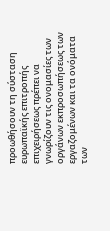προωθήσουν τη σύσταση ευρωπαϊκής επιτροπής επιχειρήσεως πρέπει να γνωρίζουν τις ονομασίες των οργάνων εκπροσωπήσεως των εργαζομένων και τα ονόματα των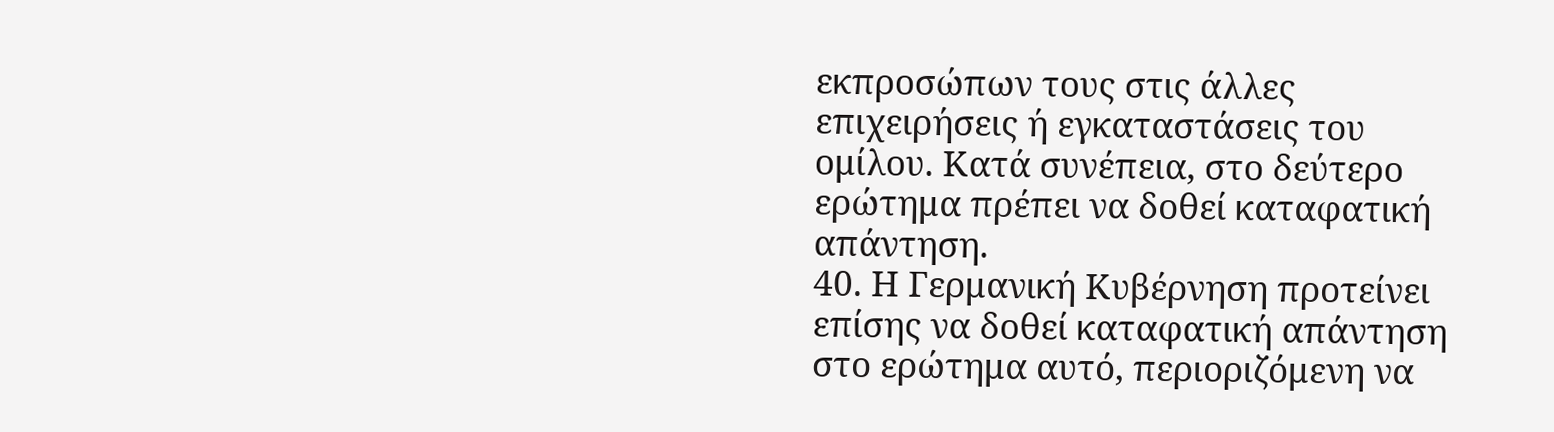εκπροσώπων τους στις άλλες επιχειρήσεις ή εγκαταστάσεις του ομίλου. Κατά συνέπεια, στο δεύτερο ερώτημα πρέπει να δοθεί καταφατική απάντηση.
40. Η Γερμανική Κυβέρνηση προτείνει επίσης να δοθεί καταφατική απάντηση στο ερώτημα αυτό, περιοριζόμενη να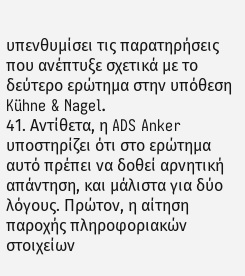υπενθυμίσει τις παρατηρήσεις που ανέπτυξε σχετικά με το δεύτερο ερώτημα στην υπόθεση Kühne & Nagel.
41. Αντίθετα, η ADS Anker υποστηρίζει ότι στο ερώτημα αυτό πρέπει να δοθεί αρνητική απάντηση, και μάλιστα για δύο λόγους. Πρώτον, η αίτηση παροχής πληροφοριακών στοιχείων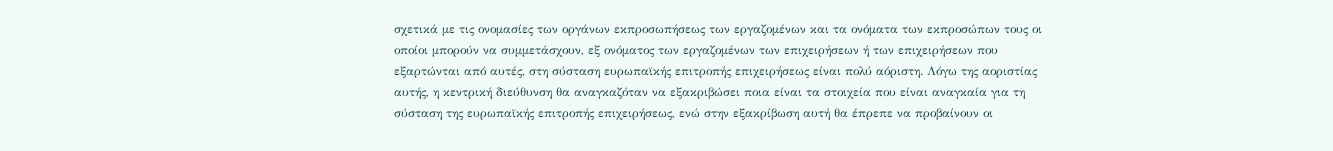σχετικά με τις ονομασίες των οργάνων εκπροσωπήσεως των εργαζομένων και τα ονόματα των εκπροσώπων τους οι οποίοι μπορούν να συμμετάσχουν, εξ ονόματος των εργαζομένων των επιχειρήσεων ή των επιχειρήσεων που εξαρτώνται από αυτές, στη σύσταση ευρωπαϊκής επιτροπής επιχειρήσεως είναι πολύ αόριστη. Λόγω της αοριστίας αυτής, η κεντρική διεύθυνση θα αναγκαζόταν να εξακριβώσει ποια είναι τα στοιχεία που είναι αναγκαία για τη σύσταση της ευρωπαϊκής επιτροπής επιχειρήσεως, ενώ στην εξακρίβωση αυτή θα έπρεπε να προβαίνουν οι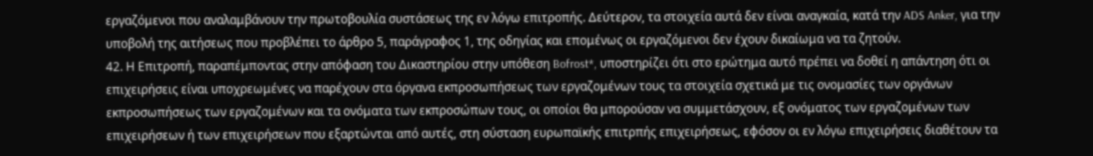εργαζόμενοι που αναλαμβάνουν την πρωτοβουλία συστάσεως της εν λόγω επιτροπής. Δεύτερον, τα στοιχεία αυτά δεν είναι αναγκαία, κατά την ADS Anker, για την υποβολή της αιτήσεως που προβλέπει το άρθρο 5, παράγραφος 1, της οδηγίας και επομένως οι εργαζόμενοι δεν έχουν δικαίωμα να τα ζητούν.
42. Η Επιτροπή, παραπέμποντας στην απόφαση του Δικαστηρίου στην υπόθεση Bofrost*, υποστηρίζει ότι στο ερώτημα αυτό πρέπει να δοθεί η απάντηση ότι οι επιχειρήσεις είναι υποχρεωμένες να παρέχουν στα όργανα εκπροσωπήσεως των εργαζομένων τους τα στοιχεία σχετικά με τις ονομασίες των οργάνων εκπροσωπήσεως των εργαζομένων και τα ονόματα των εκπροσώπων τους, οι οποίοι θα μπορούσαν να συμμετάσχουν, εξ ονόματος των εργαζομένων των επιχειρήσεων ή των επιχειρήσεων που εξαρτώνται από αυτές, στη σύσταση ευρωπαϊκής επιτρπής επιχειρήσεως, εφόσον οι εν λόγω επιχειρήσεις διαθέτουν τα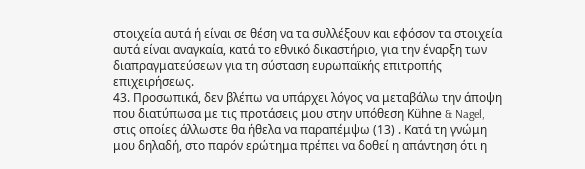στοιχεία αυτά ή είναι σε θέση να τα συλλέξουν και εφόσον τα στοιχεία αυτά είναι αναγκαία, κατά το εθνικό δικαστήριο, για την έναρξη των διαπραγματεύσεων για τη σύσταση ευρωπαϊκής επιτροπής επιχειρήσεως.
43. Προσωπικά, δεν βλέπω να υπάρχει λόγος να μεταβάλω την άποψη που διατύπωσα με τις προτάσεις μου στην υπόθεση Kühne & Nagel, στις οποίες άλλωστε θα ήθελα να παραπέμψω (13) . Κατά τη γνώμη μου δηλαδή, στο παρόν ερώτημα πρέπει να δοθεί η απάντηση ότι η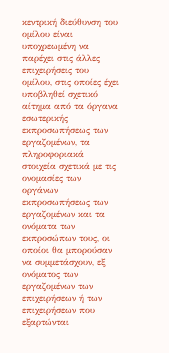κεντρική διεύθυνση του ομίλου είναι υποχρεωμένη να παρέχει στις άλλες επιχειρήσεις του ομίλου, στις οποίες έχει υποβληθεί σχετικό αίτημα από τα όργανα εσωτερικής εκπροσωπήσεως των εργαζομένων, τα πληροφοριακά στοιχεία σχετικά με τις ονομασίες των οργάνων εκπροσωπήσεως των εργαζομένων και τα ονόματα των εκπροσώπων τους, οι οποίοι θα μπορούσαν να συμμετάσχουν, εξ ονόματος των εργαζομένων των επιχειρήσεων ή των επιχειρήσεων που εξαρτώνται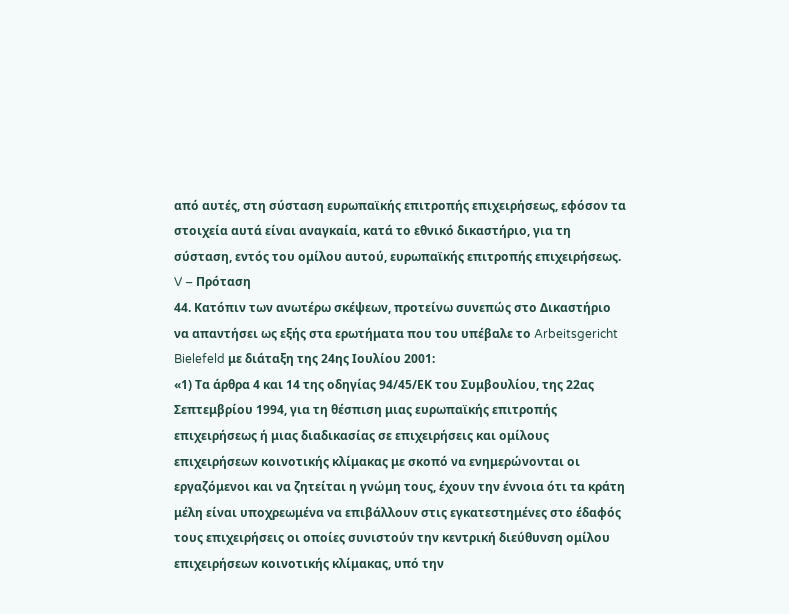από αυτές, στη σύσταση ευρωπαϊκής επιτροπής επιχειρήσεως, εφόσον τα στοιχεία αυτά είναι αναγκαία, κατά το εθνικό δικαστήριο, για τη σύσταση, εντός του ομίλου αυτού, ευρωπαϊκής επιτροπής επιχειρήσεως.
V – Πρόταση
44. Κατόπιν των ανωτέρω σκέψεων, προτείνω συνεπώς στο Δικαστήριο να απαντήσει ως εξής στα ερωτήματα που του υπέβαλε το Arbeitsgericht Bielefeld με διάταξη της 24ης Ιουλίου 2001:
«1) Τα άρθρα 4 και 14 της οδηγίας 94/45/ΕΚ του Συμβουλίου, της 22ας Σεπτεμβρίου 1994, για τη θέσπιση μιας ευρωπαϊκής επιτροπής επιχειρήσεως ή μιας διαδικασίας σε επιχειρήσεις και ομίλους επιχειρήσεων κοινοτικής κλίμακας με σκοπό να ενημερώνονται οι εργαζόμενοι και να ζητείται η γνώμη τους, έχουν την έννοια ότι τα κράτη μέλη είναι υποχρεωμένα να επιβάλλουν στις εγκατεστημένες στο έδαφός τους επιχειρήσεις οι οποίες συνιστούν την κεντρική διεύθυνση ομίλου επιχειρήσεων κοινοτικής κλίμακας, υπό την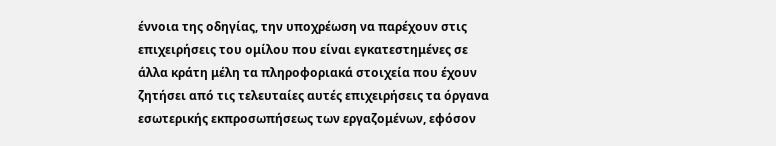έννοια της οδηγίας, την υποχρέωση να παρέχουν στις επιχειρήσεις του ομίλου που είναι εγκατεστημένες σε άλλα κράτη μέλη τα πληροφοριακά στοιχεία που έχουν ζητήσει από τις τελευταίες αυτές επιχειρήσεις τα όργανα εσωτερικής εκπροσωπήσεως των εργαζομένων, εφόσον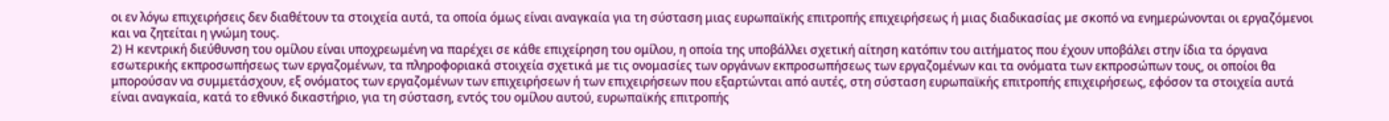οι εν λόγω επιχειρήσεις δεν διαθέτουν τα στοιχεία αυτά, τα οποία όμως είναι αναγκαία για τη σύσταση μιας ευρωπαϊκής επιτροπής επιχειρήσεως ή μιας διαδικασίας με σκοπό να ενημερώνονται οι εργαζόμενοι και να ζητείται η γνώμη τους.
2) Η κεντρική διεύθυνση του ομίλου είναι υποχρεωμένη να παρέχει σε κάθε επιχείρηση του ομίλου, η οποία της υποβάλλει σχετική αίτηση κατόπιν του αιτήματος που έχουν υποβάλει στην ίδια τα όργανα εσωτερικής εκπροσωπήσεως των εργαζομένων, τα πληροφοριακά στοιχεία σχετικά με τις ονομασίες των οργάνων εκπροσωπήσεως των εργαζομένων και τα ονόματα των εκπροσώπων τους, οι οποίοι θα μπορούσαν να συμμετάσχουν, εξ ονόματος των εργαζομένων των επιχειρήσεων ή των επιχειρήσεων που εξαρτώνται από αυτές, στη σύσταση ευρωπαϊκής επιτροπής επιχειρήσεως, εφόσον τα στοιχεία αυτά είναι αναγκαία, κατά το εθνικό δικαστήριο, για τη σύσταση, εντός του ομίλου αυτού, ευρωπαϊκής επιτροπής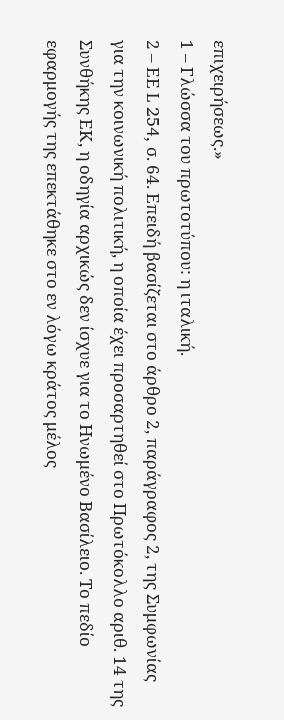επιχειρήσεως.»
1 – Γλώσσα του πρωτοτύπου: η ιταλική.
2 – ΕΕ L 254, σ. 64. Επειδή βασίζεται στο άρθρο 2, παράγραφος 2, της Συμφωνίας για την κοινωνική πολιτική, η οποία έχει προσαρτηθεί στο Πρωτόκολλο αριθ. 14 της Συνθήκης ΕΚ, η οδηγία αρχικώς δεν ίσχυε για το Ηνωμένο Βασίλειο. Το πεδίο εφαρμογής της επεκτάθηκε στο εν λόγω κράτος μέλος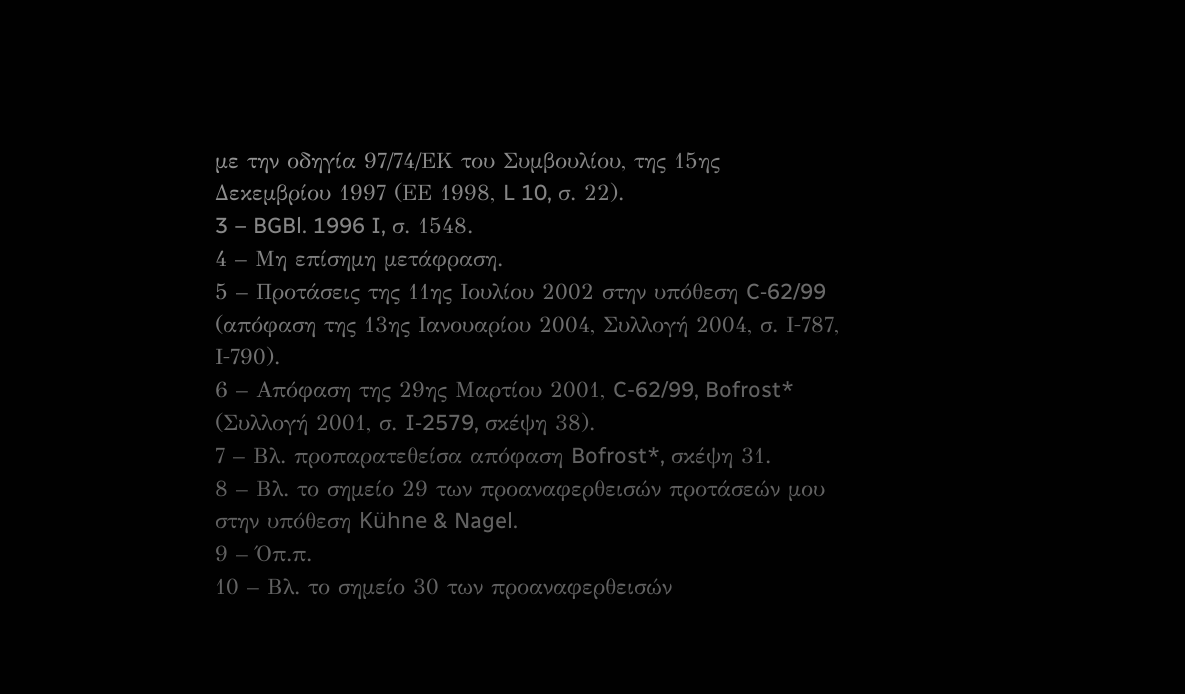με την οδηγία 97/74/ΕΚ του Συμβουλίου, της 15ης Δεκεμβρίου 1997 (ΕΕ 1998, L 10, σ. 22).
3 – BGBl. 1996 I, σ. 1548.
4 – Μη επίσημη μετάφραση.
5 – Προτάσεις της 11ης Ιουλίου 2002 στην υπόθεση C‑62/99 (απόφαση της 13ης Ιανουαρίου 2004, Συλλογή 2004, σ. Ι‑787, Ι‑790).
6 – Απόφαση της 29ης Μαρτίου 2001, C-62/99, Bofrost* (Συλλογή 2001, σ. I‑2579, σκέψη 38).
7 – Βλ. προπαρατεθείσα απόφαση Bofrost*, σκέψη 31.
8 – Βλ. το σημείο 29 των προαναφερθεισών προτάσεών μου στην υπόθεση Kühne & Nagel.
9 – Όπ.π.
10 – Βλ. το σημείο 30 των προαναφερθεισών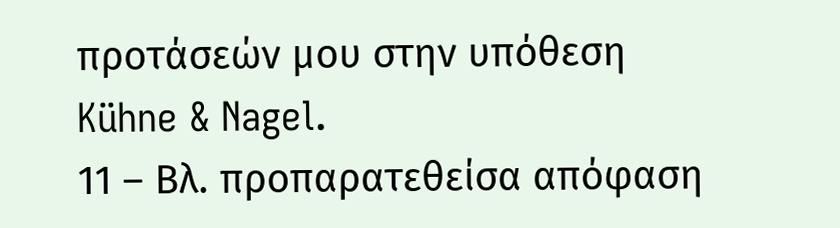προτάσεών μου στην υπόθεση Kühne & Nagel.
11 – Βλ. προπαρατεθείσα απόφαση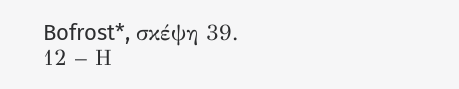Bofrost*, σκέψη 39.
12 – Η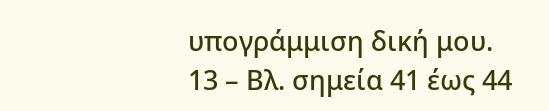υπογράμμιση δική μου.
13 – Βλ. σημεία 41 έως 44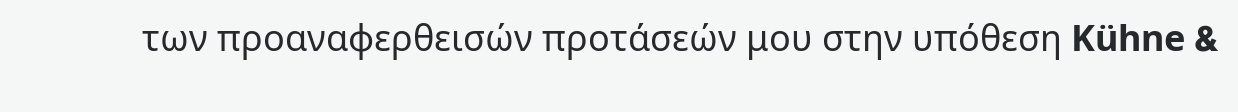των προαναφερθεισών προτάσεών μου στην υπόθεση Kühne &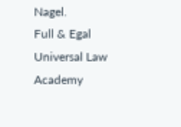Nagel.
Full & Egal Universal Law Academy